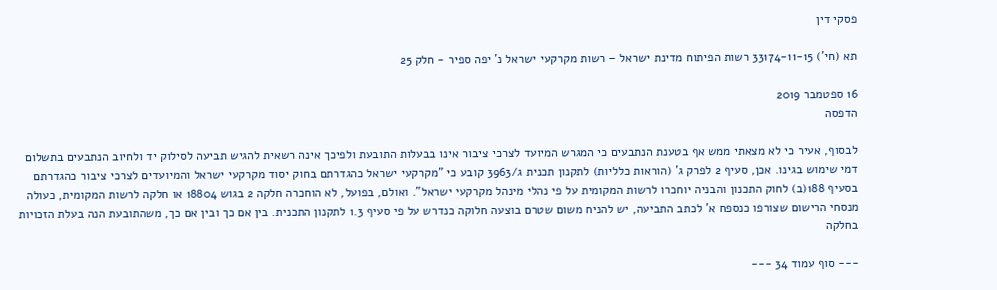פסקי דין

תא (חי') 33174-11-15 רשות הפיתוח מדינת ישראל – רשות מקרקעי ישראל נ' יפה ספיר - חלק 25

16 ספטמבר 2019
הדפסה

לבסוף, אעיר כי לא מצאתי ממש אף בטענת הנתבעים כי המגרש המיועד לצרכי ציבור אינו בבעלות התובעת ולפיכך אינה רשאית להגיש תביעה לסילוק יד ולחיוב הנתבעים בתשלום דמי שימוש בגינו. אכן, סעיף 2 לפרק ג' (הוראות כלליות) לתקנון תכנית ג/3963 קובע כי "מקרקעי ישראל כהגדרתם בחוק יסוד מקרקעי ישראל והמיועדים לצרכי ציבור כהגדרתם בסעיף 188(ב) לחוק התכנון והבניה יוחכרו לרשות המקומית על פי נהלי מינהל מקרקעי ישראל". ואולם, בפועל, לא הוחכרה חלקה 2 בגוש 18804 או חלקה לרשות המקומית, כעולה מנסחי הרישום שצורפו כנספח א' לכתב התביעה, יש להניח משום שטרם בוצעה חלוקה כנדרש על פי סעיף 1.3 לתקנון התכנית. בין אם כך ובין אם כך, משהתובעת הנה בעלת הזכויות בחלקה

--- סוף עמוד 34 ---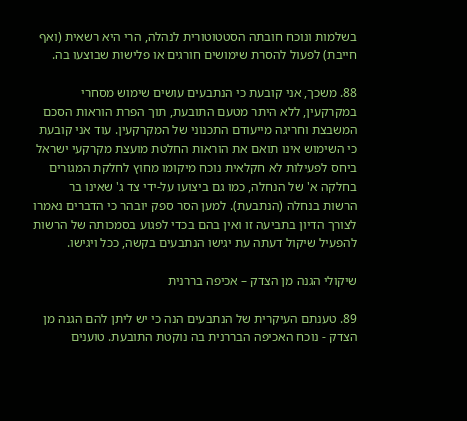בשלמות ונוכח חובתה הסטטוטורית לנהלה, הרי היא רשאית (ואף חייבת) לפעול להסרת שימושים חורגים או פלישות שבוצעו בה.

88. משכך, אני קובעת כי הנתבעים עושים שימוש מסחרי במקרקעין, ללא היתר מטעם התובעת, תוך הפרת הוראות הסכם המשבצת וחריגה מייעודם התכנוני של המקרקעין. עוד אני קובעת כי השימוש אינו תואם את הוראות החלטת מועצת מקרקעי ישראל ביחס לפעילות לא חקלאית נוכח מיקומו מחוץ לחלקת המגורים בחלקה א' של הנחלה, כמו גם ביצועו על-ידי צד ג' שאינו בר הרשות בנחלה (הנתבעת). למען הסר ספק יובהר כי הדברים נאמרו לצורך הדיון בתביעה זו ואין בהם בכדי לפגוע בסמכותה של הרשות להפעיל שיקול דעתה עת יגישו הנתבעים בקשה, ככל ויגישו.

שיקולי הגנה מן הצדק – אכיפה בררנית

89. טענתם העיקרית של הנתבעים הנה כי יש ליתן להם הגנה מן הצדק - נוכח האכיפה הבררנית בה נוקטת התובעת. טוענים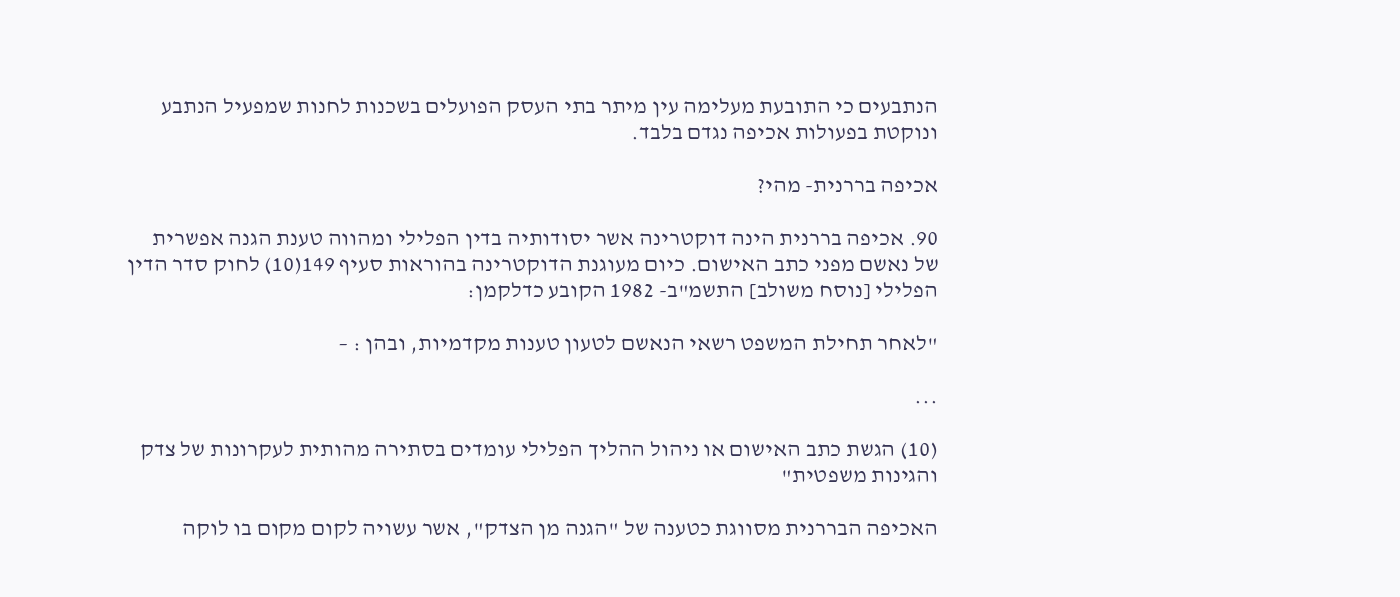הנתבעים כי התובעת מעלימה עין מיתר בתי העסק הפועלים בשכנות לחנות שמפעיל הנתבע ונוקטת בפעולות אכיפה נגדם בלבד.

אכיפה בררנית- מהי?

90. אכיפה בררנית הינה דוקטרינה אשר יסודותיה בדין הפלילי ומהווה טענת הגנה אפשרית של נאשם מפני כתב האישום. כיום מעוגנת הדוקטרינה בהוראות סעיף 149(10) לחוק סדר הדין הפלילי [נוסח משולב] התשמ"ב- 1982 הקובע כדלקמן:

"לאחר תחילת המשפט רשאי הנאשם לטעון טענות מקדמיות, ובהן : –

...

(10) הגשת כתב האישום או ניהול ההליך הפלילי עומדים בסתירה מהותית לעקרונות של צדק והגינות משפטית"

האכיפה הבררנית מסווגת כטענה של "הגנה מן הצדק", אשר עשויה לקום מקום בו לוקה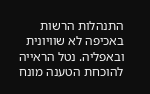התנהלות הרשות באכיפה לא שוויונית ובאפליה. נטל הראייה להוכחת הטענה מונח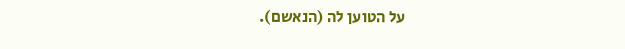על הטוען לה (הנאשם).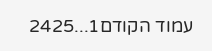עמוד הקודם1...2425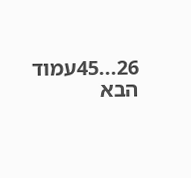26...45עמוד הבא